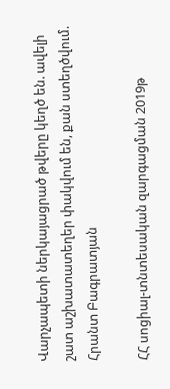Վարչապետի ներկայացրած թվերը կեղծ են. ավելի շատ աշխատատեղեր փակվում են, քան ստեղծվում. Հրանտ Բագրատյան

ՀՀ սոցիալ-տնտեսական զարգացման 2019թ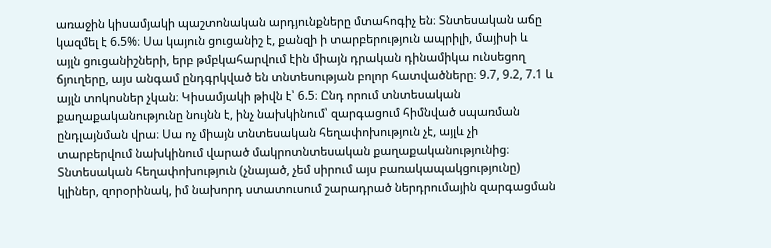առաջին կիսամյակի պաշտոնական արդյունքները մտահոգիչ են։ Տնտեսական աճը կազմել է 6.5%։ Սա կայուն ցուցանիշ է, քանզի ի տարբերություն ապրիլի, մայիսի և այլն ցուցանիշների, երբ թմբկահարվում էին միայն դրական դինամիկա ունսեցող ճյուղերը, այս անգամ ընդգրկված են տնտեսության բոլոր հատվածները։ 9.7, 9.2, 7.1 և այլն տոկոսներ չկան։ Կիսամյակի թիվն է՝ 6.5։ Ընդ որում տնտեսական քաղաքականությունը նույնն է, ինչ նախկինում՝ զարգացում հիմնված սպառման ընդլայնման վրա։ Սա ոչ միայն տնտեսական հեղափոխություն չէ, այլև չի տարբերվում նախկինում վարած մակրոտնտեսական քաղաքականությունից։ Տնտեսական հեղափոխություն (չնայած, չեմ սիրում այս բառակապակցությունը) կլիներ, զորօրինակ, իմ նախորդ ստատուսում շարադրած ներդրումային զարգացման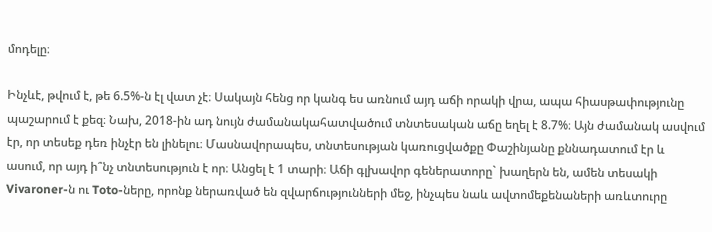մոդելը։

Ինչևէ, թվում է, թե 6.5%-ն էլ վատ չէ։ Սակայն հենց որ կանգ ես առնում այդ աճի որակի վրա, ապա հիասթափությունը պաշարում է քեզ։ Նախ, 2018-ին ադ նույն ժամանակահատվածում տնտեսական աճը եղել է 8.7%։ Այն ժամանակ ասվում էր, որ տեսեք դեռ ինչէր են լինելու։ Մասնավորապես, տնտեսության կառուցվածքը Փաշինյանը քննադատում էր և ասում, որ այդ ի՞նչ տնտեսություն է որ։ Անցել է 1 տարի։ Աճի գլխավոր գեներատորը` խաղերն են, ամեն տեսակի Vivaroner-ն ու Toto-ները, որոնք ներառված են զվարճությունների մեջ, ինչպես նաև ավտոմեքենաների առևտուրը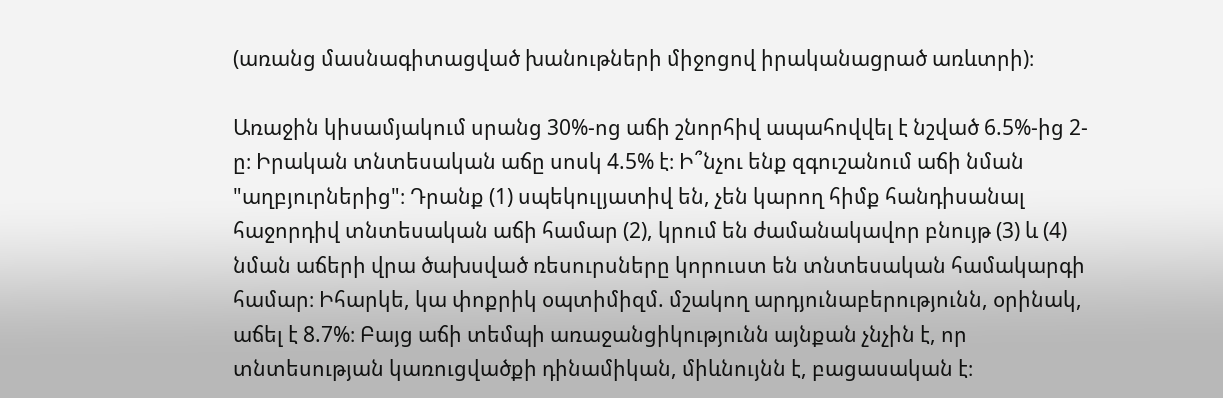(առանց մասնագիտացված խանութների միջոցով իրականացրած առևտրի)։

Առաջին կիսամյակում սրանց 30%-ոց աճի շնորհիվ ապահովվել է նշված 6.5%-ից 2-ը։ Իրական տնտեսական աճը սոսկ 4.5% է։ Ի՞նչու ենք զգուշանում աճի նման "աղբյուրներից"։ Դրանք (1) սպեկուլյատիվ են, չեն կարող հիմք հանդիսանալ հաջորդիվ տնտեսական աճի համար (2), կրում են ժամանակավոր բնույթ (3) և (4) նման աճերի վրա ծախսված ռեսուրսները կորուստ են տնտեսական համակարգի համար։ Իհարկե, կա փոքրիկ օպտիմիզմ. մշակող արդյունաբերությունն, օրինակ, աճել է 8.7%։ Բայց աճի տեմպի առաջանցիկությունն այնքան չնչին է, որ տնտեսության կառուցվածքի դինամիկան, միևնույնն է, բացասական է։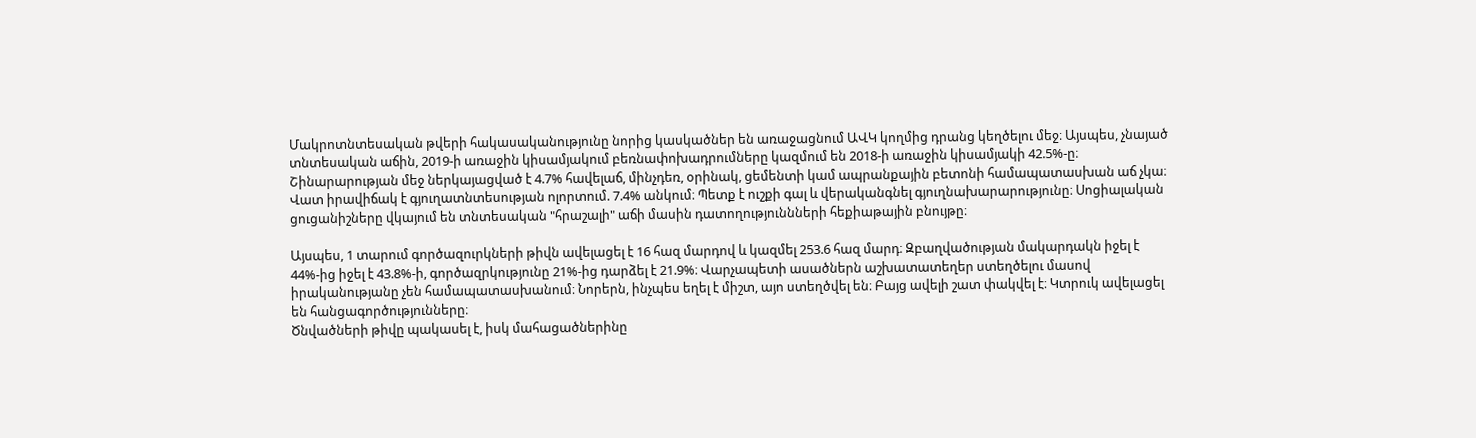Մակրոտնտեսական թվերի հակասականությունը նորից կասկածներ են առաջացնում ԱՎԿ կողմից դրանց կեղծելու մեջ։ Այսպես, չնայած տնտեսական աճին, 2019-ի առաջին կիսամյակում բեռնափոխադրումները կազմում են 2018-ի առաջին կիսամյակի 42.5%-ը։ Շինարարության մեջ ներկայացված է 4.7% հավելաճ, մինչդեռ, օրինակ, ցեմենտի կամ ապրանքային բետոնի համապատասխան աճ չկա։ Վատ իրավիճակ է գյուղատնտեսության ոլորտում. 7.4% անկում։ Պետք է ուշքի գալ և վերականգնել գյուղնախարարությունը։ Սոցիալական ցուցանիշները վկայում են տնտեսական "հրաշալի" աճի մասին դատողություննների հեքիաթային բնույթը։

Այսպես, 1 տարում գործազուրկների թիվն ավելացել է 16 հազ մարդով և կազմել 253.6 հազ մարդ։ Զբաղվածության մակարդակն իջել է 44%-ից իջել է 43.8%-ի, գործազրկությունը 21%-ից դարձել է 21.9%։ Վարչապետի ասածներն աշխատատեղեր ստեղծելու մասով իրականությանը չեն համապատասխանում։ Նորերն, ինչպես եղել է միշտ, այո ստեղծվել են։ Բայց ավելի շատ փակվել է։ Կտրուկ ավելացել են հանցագործությունները։
Ծնվածների թիվը պակասել է, իսկ մահացածներինը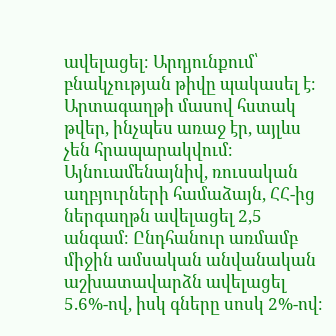ավելացել։ Արդյունքում՝ բնակչության թիվը պակասել է։ Արտագաղթի մասով հստակ թվեր, ինչպես առաջ էր, այլևս չեն հրապարակվում։ Այնուամենայնիվ, ռուսական աղբյուրների համաձայն, ՀՀ-ից ներգաղթն ավելացել 2,5 անգամ։ Ընդհանուր առմամբ միջին ամսական անվանական աշխատավարձն ավելացել 5.6%-ով, իսկ գները սոսկ 2%-ով։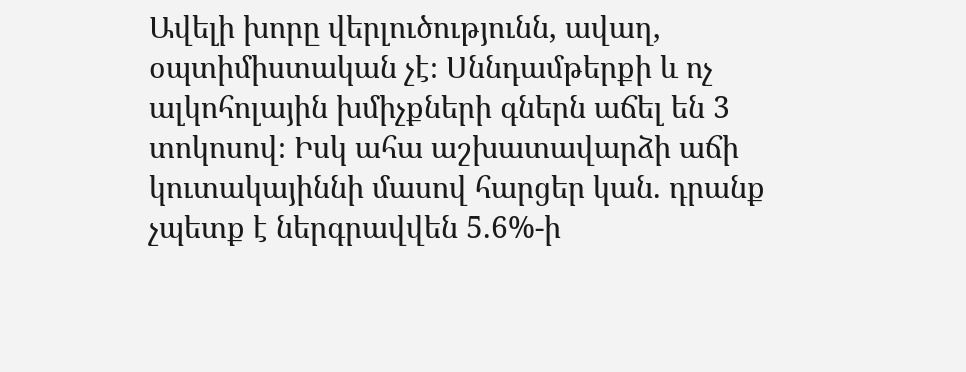Ավելի խորը վերլուծությունն, ավաղ, օպտիմիստական չէ։ Սննդամթերքի և ոչ ալկոհոլային խմիչքների գներն աճել են 3 տոկոսով։ Իսկ ահա աշխատավարձի աճի կուտակայիննի մասով հարցեր կան. դրանք չպետք է ներգրավվեն 5.6%-ի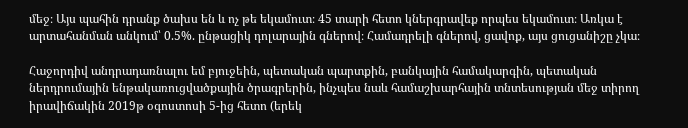մեջ։ Այս պահին դրանք ծախս են և ոչ թե եկամուտ։ 45 տարի հետո կներգրավեք որպես եկամուտ։ Առկա է արտահանման անկում՝ 0.5%. ընթացիկ դոլարային գներով։ Համադրելի գներով, ցավոք, այս ցուցանիշը չկա։

Հաջորդիվ անդրադառնալու եմ բյուջեին, պետական պարտքին, բանկային համակարգին, պետական ներդրումային ենթակառուցվածքային ծրագրերին, ինչպես նաև համաշխարհային տնտեսության մեջ տիրող իրավիճակին 2019թ օգոստոսի 5-ից հետո (երեկ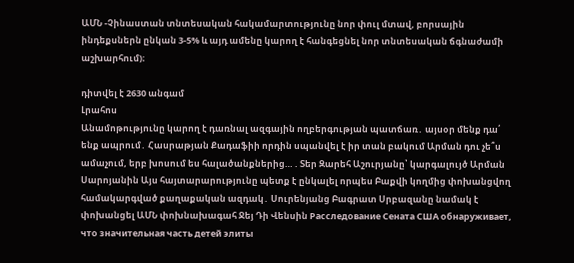ԱՄՆ -Չինաստան տնտեսական հակամարտությունը նոր փուլ մտավ, բորսային ինդեքսներն ընկան 3-5% և այդ ամենը կարող է հանգեցնել նոր տնտեսական ճգնաժամի աշխարհում)։

դիտվել է 2630 անգամ
Լրահոս
Անամոթությունը կարող է դառնալ ազգային ողբերգության պատճառ․ այսօր մենք դա՛ ենք ապրում․ Հասրաթյան Քադաֆիի որդին սպանվել է իր տան բակում Արման դու չե՞ս ամաչում, երբ խոսում ես հալածանքներից… . Տեր Զարեհ Աշուրյանը՝ կարգալույծ Արման Սարոյանին Այս հայտարարությունը պետք է ընկալել որպես Բաքվի կողմից փոխանցվող համակարգված քաղաքական ազդակ․ Սուրենյանց Բագրատ Սրբազանը նամակ է փոխանցել ԱՄՆ փոխնախագահ Ջեյ Դի Վենսին Расследование Сената США обнаруживает, что значительная часть детей элиты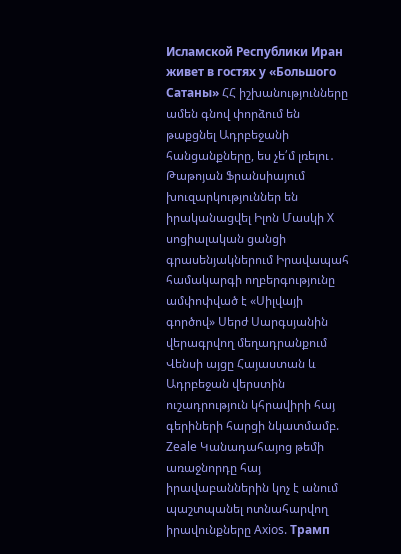Исламской Республики Иран живет в гостях у «Большого Сатаны» ՀՀ իշխանությունները ամեն գնով փորձում են թաքցնել Ադրբեջանի հանցանքները, ես չե՛մ լռելու․ Թաթոյան Ֆրանսիայում խուզարկություններ են իրականացվել Իլոն Մասկի X սոցիալական ցանցի գրասենյակներում Իրավապահ համակարգի ողբերգությունը ամփոփված է «Սիլվայի գործով» Սերժ Սարգսյանին վերագրվող մեղադրանքում Վենսի այցը Հայաստան և Ադրբեջան վերստին ուշադրություն կհրավիրի հայ գերիների հարցի նկատմամբ. Zeale Կանադահայոց թեմի առաջնորդը հայ իրավաբաններին կոչ է անում պաշտպանել ոտնահարվող իրավունքները Axios. Трамп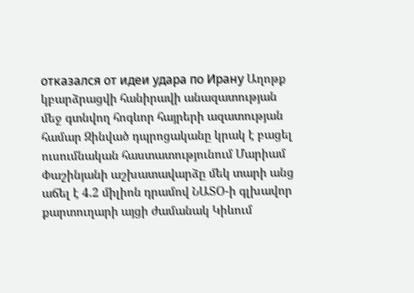отказался от идеи удара по Ирану Աղոթք կբարձրացվի հանիրավի անազատության մեջ գտնվող հոգևոր հայրերի ազատության համար Զինված դպրոցականը կրակ է բացել ուսումնական հաստատությունում Մարիամ Փաշինյանի աշխատավարձը մեկ տարի անց աճել է 4.2 միլիոն դրամով ՆԱՏՕ-ի գլխավոր քարտուղարի այցի ժամանակ Կիևում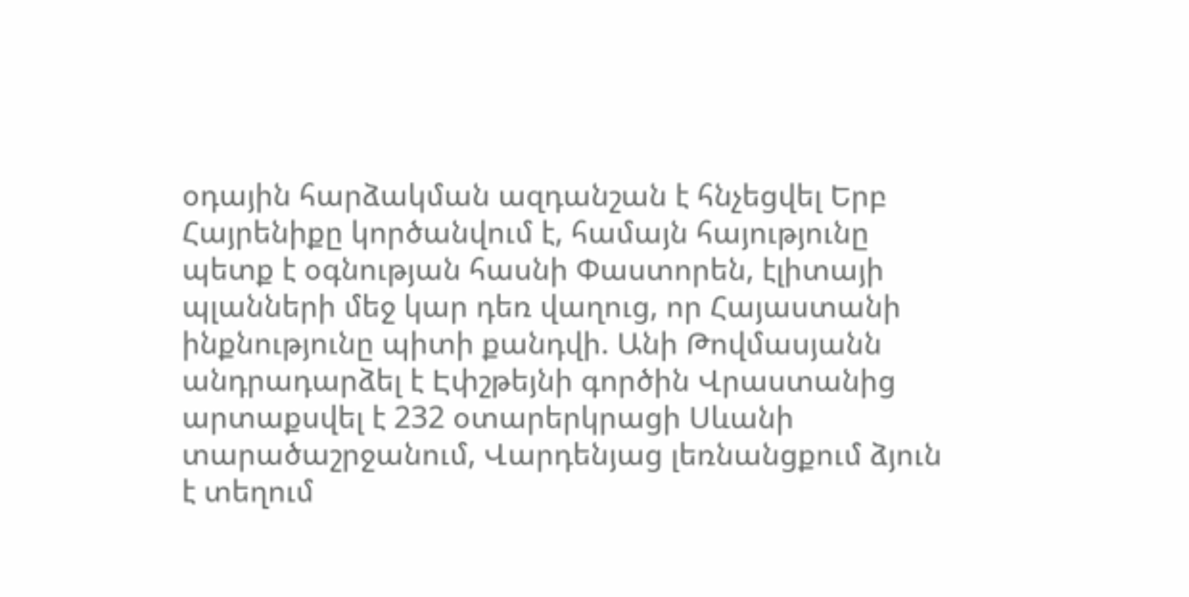օդային հարձակման ազդանշան է հնչեցվել Երբ Հայրենիքը կործանվում է, համայն հայությունը պետք է օգնության հասնի Փաստորեն, էլիտայի պլանների մեջ կար դեռ վաղուց, որ Հայաստանի ինքնությունը պիտի քանդվի. Անի Թովմասյանն անդրադարձել է Էփշթեյնի գործին Վրաստանից արտաքսվել է 232 օտարերկրացի Սևանի տարածաշրջանում, Վարդենյաց լեռնանցքում ձյուն է տեղում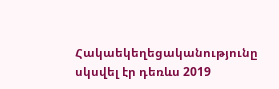Հակաեկեղեցականությունը սկսվել էր դեռևս 2019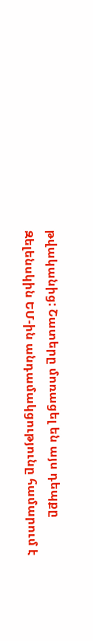թվականից: Շատերը մոռացել են այս դեպքը Զելենսկին ԵՄ-ին անդամակցությունը համարում է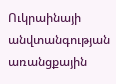Ուկրաինայի անվտանգության առանցքային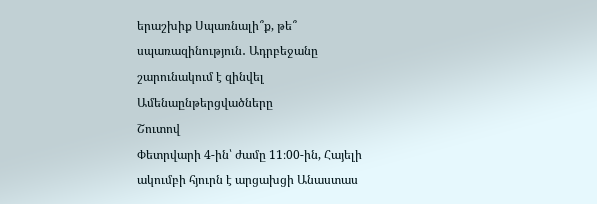երաշխիք Սպառնալի՞ք, թե՞ սպառազինություն․ Ադրբեջանը շարունակում է զինվել
Ամենաընթերցվածները
Շուտով
Փետրվարի 4-ին՝ ժամը 11։00-ին, Հայելի ակումբի հյուրն է արցախցի Անաստաս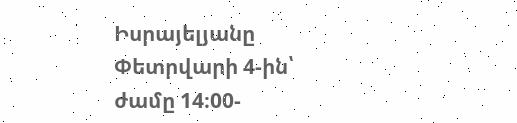Իսրայելյանը Փետրվարի 4-ին՝ ժամը 14։00-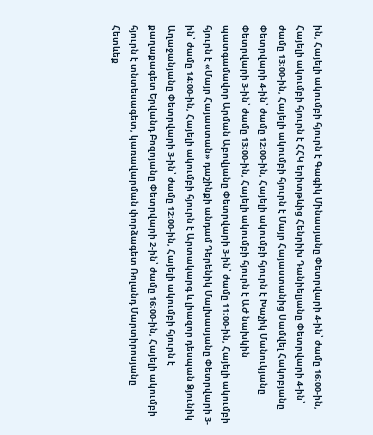ին, Հայելի ակումբի հյուրն է Գագիկ Մինասյանը Փետրվարի 4-ին՝ ժամը 16։00-ին, Հայելի ակումբի հյուրն է ՀՀԿ երիտթևից Հենրիխ Դանիելյանը Փետրվարի 4-ին՝ ժամը 13։00-ին, Հայելի ակումբի հյուրն է Մայր Հայաստանից Սամվել Հակոբյանը Փետրվարի 4-ին՝ ժամը 12։00-ին, Հայելի ակումբի հյուրն է Խաչիկ Մանուկյանը Փետրվարի 3-ին՝ ժամը 13։00-ին, Հայելի ակումբի հյուրն է ԱԺ նախկին պատգամավոր Արման Աբովյանը Փետրվարի 3-ին՝ ժամը 11։00-ին, Հայելի ակումբի հյուրն է «Մայր Հայաստան» դաշինքի անդամ Դերենիկ Մալխասյանը Փետրվարի 3-ին՝ ժամը 14։00-ին, Հայելի ակումբի հյուրն է Արտակարգ և լիազոր դեսպան Ձյունիկ Աղաջանյանը Փետրվարի 3-ին՝ ժամը 12։00-ին, Հայելի ակումբի հյուրն է քաղաքագետ Երվանդ Բոզոյանը Փետրվարի 2-ին՝ ժամը 16։00-ին, Հայելի ակումբի հյուրն է տնտեսագետ, կառավարման փորձագետ Ռոլանդ Մարտիրոսյանը
Հետևեք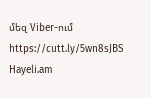մեզ Viber-ում https://cutt.ly/5wn8sJBS
Hayeli.am